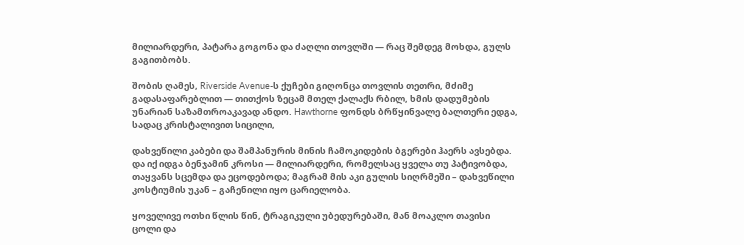მილიარდერი, პატარა გოგონა და ძაღლი თოვლში — რაც შემდეგ მოხდა, გულს გაგითბობს.

შობის ღამეს, Riverside Avenue-ს ქუჩები გიღონცა თოვლის თეთრი, მძიმე გადასაფარებლით — თითქოს ზეცამ მთელ ქალაქს რბილ, ხმის დადუმების უნარიან საზამთროაკავად ანდო. Hawthorne ფონდს ბრწყინვალე ბალთერი ედგა, სადაც კრისტალივით სიცილი,

დახვეწილი კაბები და შამპანურის მინის ჩამოკიდების ბგერები ჰაერს ავსებდა. და იქ იდგა ბენჯამინ კროსი — მილიარდერი, რომელსაც ყველა თუ პატივობდა, თაყვანს სცემდა და ეცოდებოდა; მაგრამ მის აკი გულის სიღრმეში – დახვეწილი კოსტიუმის უკან – გაჩენილი იყო ცარიელობა.

ყოველივე ოთხი წლის წინ, ტრაგიკული უბედურებაში, მან მოაკლო თავისი ცოლი და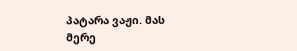პატარა ვაჟი. მას მერე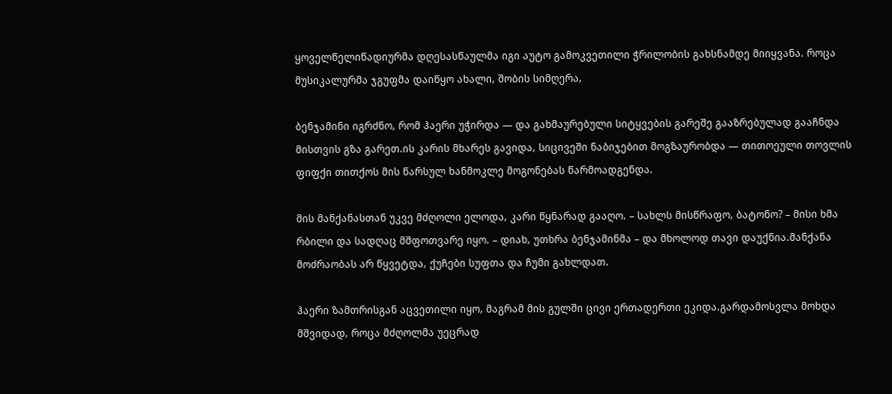ყოველწელიწადიურმა დღესასწაულმა იგი აუტო გამოკვეთილი ჭრილობის გახსნამდე მიიყვანა. როცა მუსიკალურმა ჯგუფმა დაიწყო ახალი, შობის სიმღერა,

ბენჯამინი იგრძნო, რომ ჰაერი უჭირდა — და გახმაურებული სიტყვების გარეშე გააზრებულად გააჩნდა მისთვის გზა გარეთ.ის კარის მხარეს გავიდა, სიცივეში ნაბიჯებით მოგზაურობდა — თითოეული თოვლის ფიფქი თითქოს მის წარსულ ხანმოკლე მოგონებას წარმოადგენდა.

მის მანქანასთან უკვე მძღოლი ელოდა, კარი წყნარად გააღო. – სახლს მისწრაფო, ბატონო? – მისი ხმა რბილი და სადღაც მშფოთვარე იყო. – დიახ, უთხრა ბენჯამინმა – და მხოლოდ თავი დაუქნია.მანქანა მოძრაობას არ წყვეტდა, ქუჩები სუფთა და ჩუმი გახლდათ.

ჰაერი ზამთრისგან აცვეთილი იყო, მაგრამ მის გულში ცივი ერთადერთი ეკიდა.გარდამოსვლა მოხდა მშვიდად, როცა მძღოლმა უეცრად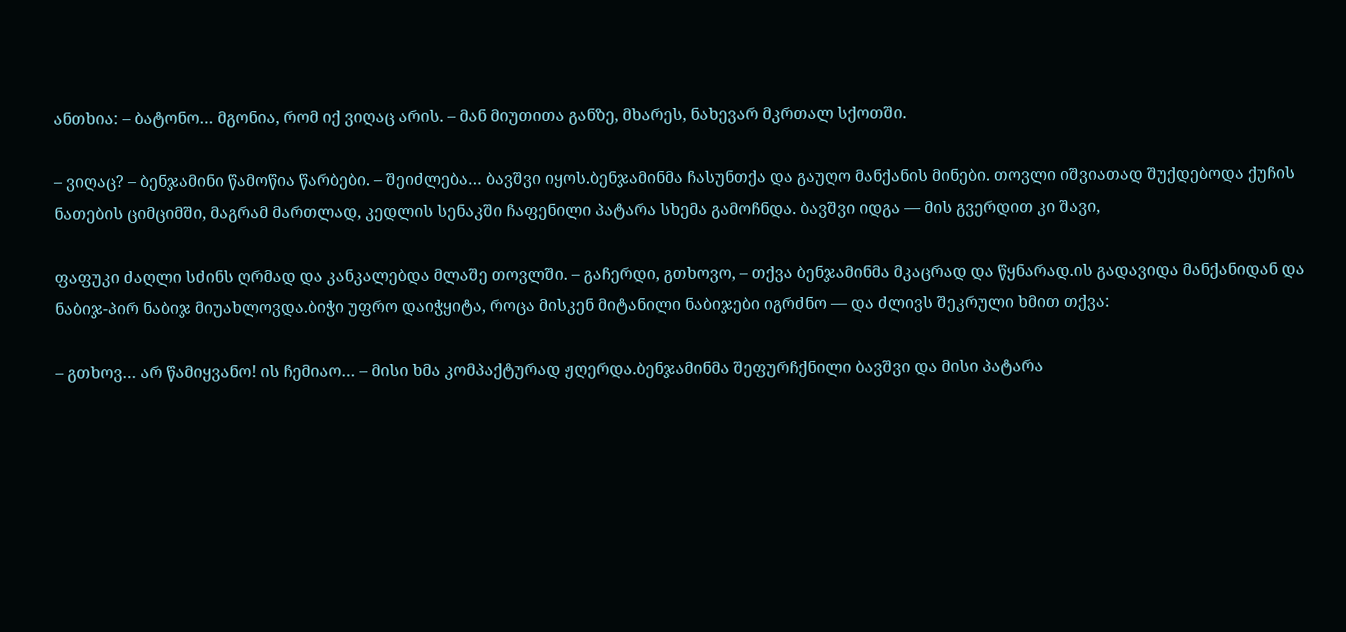ანთხია: – ბატონო… მგონია, რომ იქ ვიღაც არის. – მან მიუთითა განზე, მხარეს, ნახევარ მკრთალ სქოთში.

– ვიღაც? – ბენჯამინი წამოწია წარბები. – შეიძლება… ბავშვი იყოს.ბენჯამინმა ჩასუნთქა და გაუღო მანქანის მინები. თოვლი იშვიათად შუქდებოდა ქუჩის ნათების ციმციმში, მაგრამ მართლად, კედლის სენაკში ჩაფენილი პატარა სხემა გამოჩნდა. ბავშვი იდგა — მის გვერდით კი შავი,

ფაფუკი ძაღლი სძინს ღრმად და კანკალებდა მლაშე თოვლში. – გაჩერდი, გთხოვო, – თქვა ბენჯამინმა მკაცრად და წყნარად.ის გადავიდა მანქანიდან და ნაბიჯ-პირ ნაბიჯ მიუახლოვდა.ბიჭი უფრო დაიჭყიტა, როცა მისკენ მიტანილი ნაბიჯები იგრძნო — და ძლივს შეკრული ხმით თქვა:

– გთხოვ… არ წამიყვანო! ის ჩემიაო… – მისი ხმა კომპაქტურად ჟღერდა.ბენჯამინმა შეფურჩქნილი ბავშვი და მისი პატარა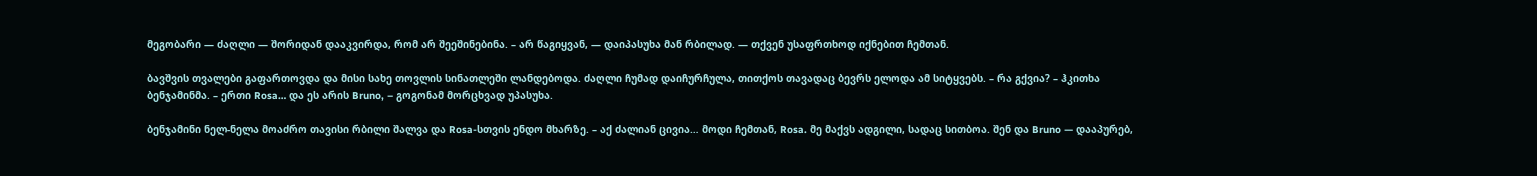მეგობარი — ძაღლი — შორიდან დააკვირდა, რომ არ შეეშინებინა. – არ წაგიყვან, — დაიპასუხა მან რბილად. — თქვენ უსაფრთხოდ იქნებით ჩემთან.

ბავშვის თვალები გაფართოვდა და მისი სახე თოვლის სინათლეში ლანდებოდა. ძაღლი ჩუმად დაიჩურჩულა, თითქოს თავადაც ბევრს ელოდა ამ სიტყვებს. – რა გქვია? – ჰკითხა ბენჯამინმა. – ერთი Rosa… და ეს არის Bruno, – გოგონამ მორცხვად უპასუხა.

ბენჯამინი ნელ-ნელა მოაძრო თავისი რბილი შალვა და Rosa-სთვის ენდო მხარზე. – აქ ძალიან ცივია… მოდი ჩემთან, Rosa. მე მაქვს ადგილი, სადაც სითბოა. შენ და Bruno — დააპურებ,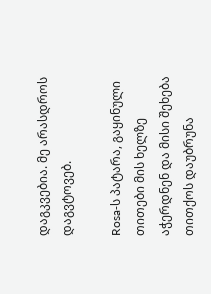დაგკვებია. მე არასდროს დაგვტოვებ.

Rosa‑ს პატარა, გაყინული თითები მის ხელზე აჭერდნენ და მისი შეხება თითქოს დაუბრუნა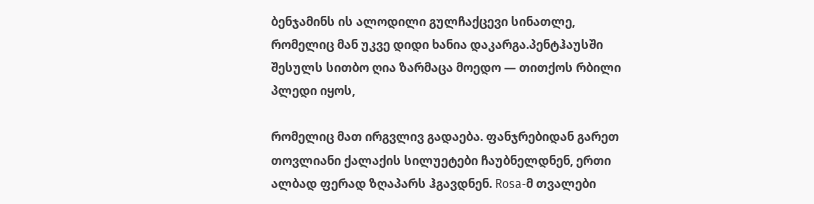ბენჯამინს ის ალოდილი გულჩაქცევი სინათლე, რომელიც მან უკვე დიდი ხანია დაკარგა.პენტჰაუსში შესულს სითბო ღია ზარმაცა მოედო — თითქოს რბილი პლედი იყოს,

რომელიც მათ ირგვლივ გადაება. ფანჯრებიდან გარეთ თოვლიანი ქალაქის სილუეტები ჩაუბნელდნენ, ერთი ალბად ფერად ზღაპარს ჰგავდნენ. Rosa‑მ თვალები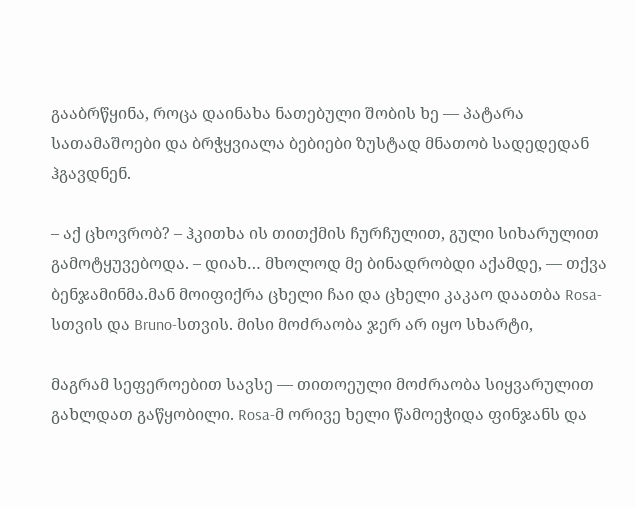გააბრწყინა, როცა დაინახა ნათებული შობის ხე — პატარა სათამაშოები და ბრჭყვიალა ბებიები ზუსტად მნათობ სადედედან ჰგავდნენ.

– აქ ცხოვრობ? – ჰკითხა ის თითქმის ჩურჩულით, გული სიხარულით გამოტყუვებოდა. – დიახ… მხოლოდ მე ბინადრობდი აქამდე, — თქვა ბენჯამინმა.მან მოიფიქრა ცხელი ჩაი და ცხელი კაკაო დაათბა Rosa-სთვის და Bruno-სთვის. მისი მოძრაობა ჯერ არ იყო სხარტი,

მაგრამ სეფეროებით სავსე — თითოეული მოძრაობა სიყვარულით გახლდათ გაწყობილი. Rosa‑მ ორივე ხელი წამოეჭიდა ფინჯანს და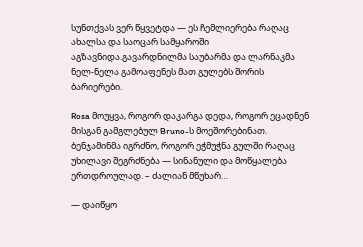სუნთქვას ვერ წყვეტდა — ეს ჩემლიერება რაღაც ახალსა და საოცარ სამყაროში აგზავნიდა.გავარდნილმა საუბარმა და ლარნაკმა ნელ‑ნელა გამოაფენეს მათ გულებს შორის ბარიერები.

Rosa მოუყვა, როგორ დაკარგა დედა, როგორ ეცადნენ მისგან გამგლებულ Bruno-ს მოეშორებინათ. ბენჯამინმა იგრძნო, როგორ ეჭმუჭნა გულში რაღაც უხილავი შეგრძნება — სინანული და მოწყალება ერთდროულად. – ძალიან მწუხარ…

— დაიწყო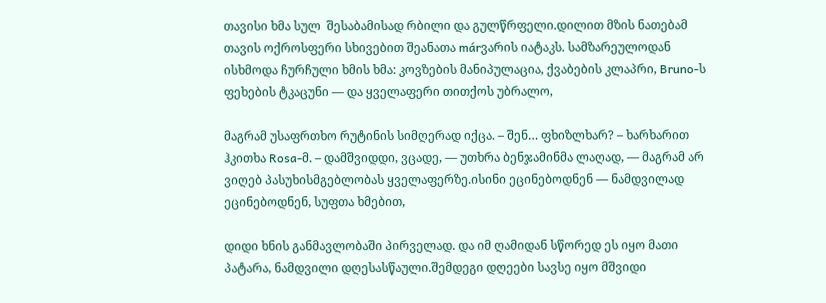თავისი ხმა სულ  შესაბამისად რბილი და გულწრფელი.დილით მზის ნათებამ თავის ოქროსფერი სხივებით შეანათა márვარის იატაკს. სამზარეულოდან ისხმოდა ჩურჩული ხმის ხმა: კოვზების მანიპულაცია, ქვაბების კლაპრი, Bruno-ს ფეხების ტკაცუნი — და ყველაფერი თითქოს უბრალო,

მაგრამ უსაფრთხო რუტინის სიმღერად იქცა. – შენ… ფხიზლხარ? – ხარხარით ჰკითხა Rosa‑მ. – დამშვიდდი, ვცადე, — უთხრა ბენჯამინმა ლაღად, — მაგრამ არ ვიღებ პასუხისმგებლობას ყველაფერზე.ისინი ეცინებოდნენ — ნამდვილად ეცინებოდნენ, სუფთა ხმებით,

დიდი ხნის განმავლობაში პირველად. და იმ ღამიდან სწორედ ეს იყო მათი პატარა, ნამდვილი დღესასწაული.შემდეგი დღეები სავსე იყო მშვიდი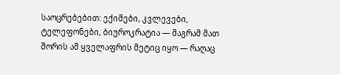საოცრებებით: ექიმები, კვლევები, ტელეფონები, ბიუროკრატია — მაგრამ მათ შორის ამ ყველაფრის მეტიც იყო — რაღაც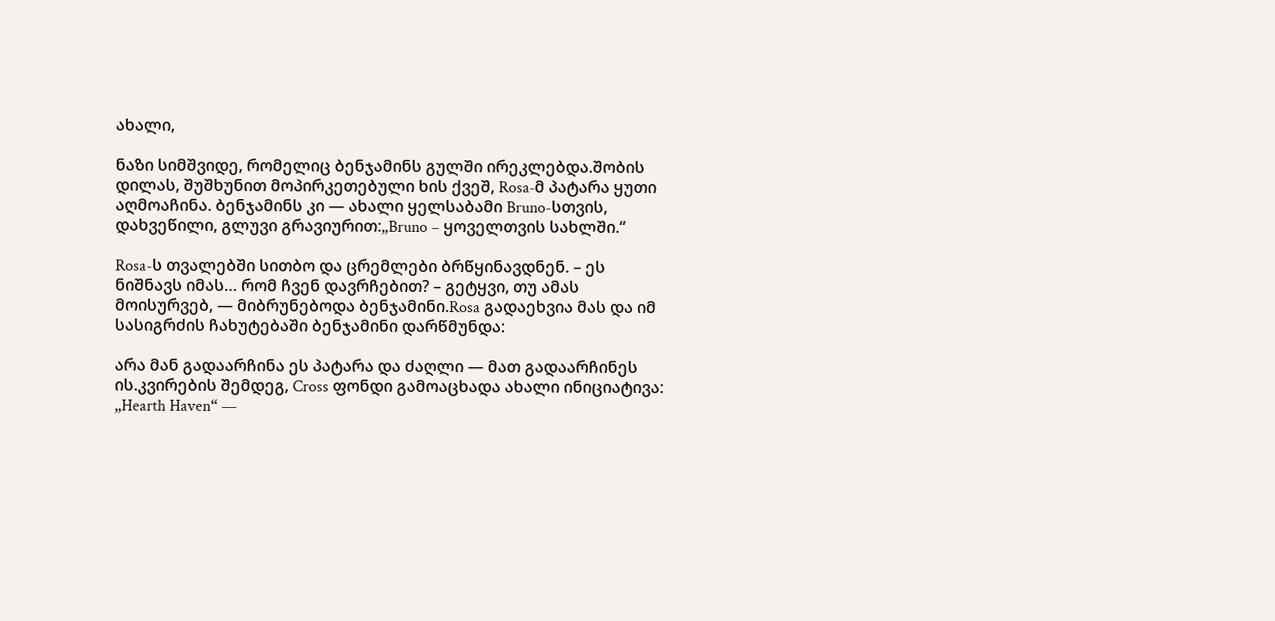ახალი,

ნაზი სიმშვიდე, რომელიც ბენჯამინს გულში ირეკლებდა.შობის დილას, შუშხუნით მოპირკეთებული ხის ქვეშ, Rosa‑მ პატარა ყუთი აღმოაჩინა. ბენჯამინს კი — ახალი ყელსაბამი Bruno-სთვის, დახვეწილი, გლუვი გრავიურით:„Bruno – ყოველთვის სახლში.“

Rosa-ს თვალებში სითბო და ცრემლები ბრწყინავდნენ. – ეს ნიშნავს იმას… რომ ჩვენ დავრჩებით? – გეტყვი, თუ ამას მოისურვებ, — მიბრუნებოდა ბენჯამინი.Rosa გადაეხვია მას და იმ სასიგრძის ჩახუტებაში ბენჯამინი დარწმუნდა:

არა მან გადაარჩინა ეს პატარა და ძაღლი — მათ გადაარჩინეს ის.კვირების შემდეგ, Cross ფონდი გამოაცხადა ახალი ინიციატივა: „Hearth Haven“ —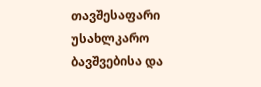თავშესაფარი უსახლკარო ბავშვებისა და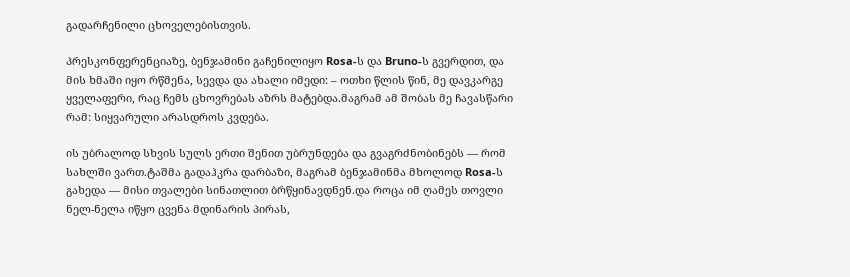გადარჩენილი ცხოველებისთვის.

პრესკონფერენციაზე, ბენჯამინი გაჩენილიყო Rosa-ს და Bruno-ს გვერდით, და მის ხმაში იყო რწმენა, სევდა და ახალი იმედი: – ოთხი წლის წინ, მე დავკარგე ყველაფერი, რაც ჩემს ცხოვრებას აზრს მატებდა.მაგრამ ამ შობას მე ჩავასწარი რამ: სიყვარული არასდროს კვდება.

ის უბრალოდ სხვის სულს ერთი შენით უბრუნდება და გვაგრძნობინებს — რომ სახლში ვართ.ტაშმა გადაჰკრა დარბაზი, მაგრამ ბენჯამინმა მხოლოდ Rosa-ს გახედა — მისი თვალები სინათლით ბრწყინავდნენ.და როცა იმ ღამეს თოვლი ნელ-ნელა იწყო ცვენა მდინარის პირას,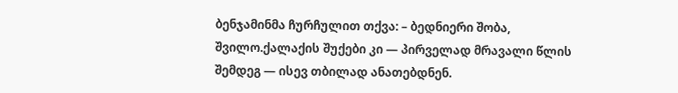ბენჯამინმა ჩურჩულით თქვა: – ბედნიერი შობა, შვილო.ქალაქის შუქები კი — პირველად მრავალი წლის შემდეგ — ისევ თბილად ანათებდნენ.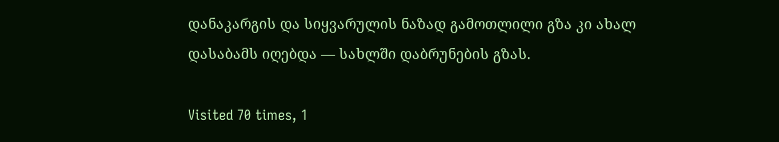დანაკარგის და სიყვარულის ნაზად გამოთლილი გზა კი ახალ დასაბამს იღებდა — სახლში დაბრუნების გზას.

Visited 70 times, 1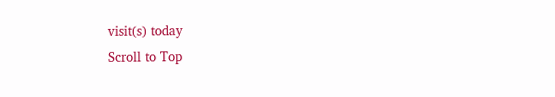visit(s) today
Scroll to Top